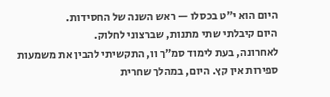היום הוא י”ט בכסלו — ראש השנה של החסידות.
היום קיבלתי שתי מתנות, שברצוני לחלוק.
לאחרונה, בעת לימוד סמ”ך וו, התקשיתי להבין את משמעות ספירות אין קץ. היום, במהלך שחרית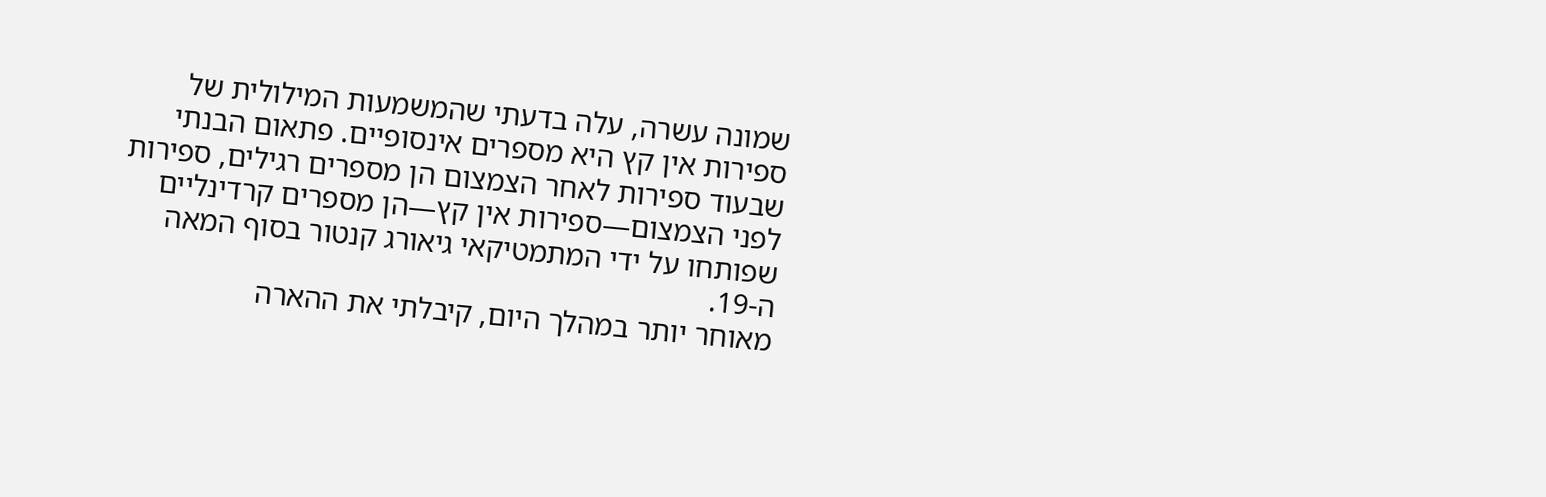שמונה עשרה, עלה בדעתי שהמשמעות המילולית של ספירות אין קץ היא מספרים אינסופיים. פתאום הבנתי שבעוד ספירות לאחר הצמצום הן מספרים רגילים, ספירות לפני הצמצום—ספירות אין קץ—הן מספרים קרדינליים שפותחו על ידי המתמטיקאי גיאורג קנטור בסוף המאה ה-19.
מאוחר יותר במהלך היום, קיבלתי את ההארה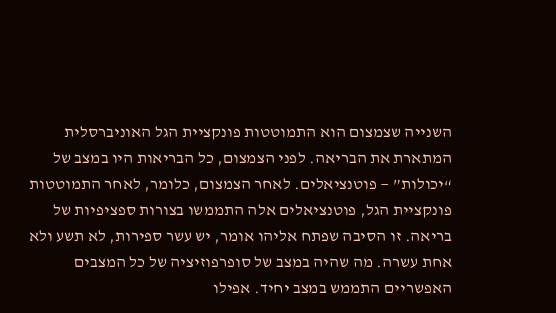השנייה שצמצום הוא התמוטטות פונקציית הגל האוניברסלית המתארת את הבריאה. לפני הצמצום, כל הבריאות היו במצב של “יכולות” — פוטנציאלים. לאחר הצמצום, כלומר, לאחר התמוטטות פונקציית הגל, פוטנציאלים אלה התממשו בצורות ספציפיות של בריאה. זו הסיבה שפתח אליהו אומר, יש עשר ספירות, לא תשע ולא אחת עשרה. מה שהיה במצב של סופרפוזיציה של כל המצבים האפשריים התממש במצב יחיד. אפילו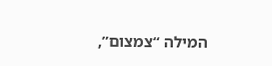המילה “צמצום”,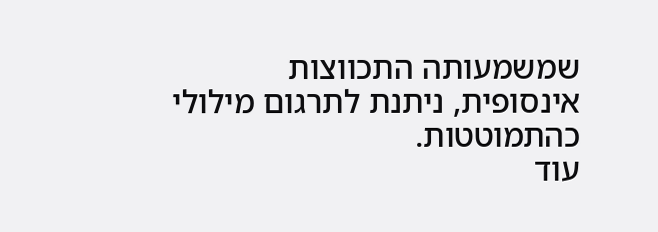שמשמעותה התכווצות אינסופית, ניתנת לתרגום מילולי כהתמוטטות.
עוד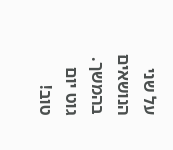על שני הנושאים בהמשך. גוט יום טוב!